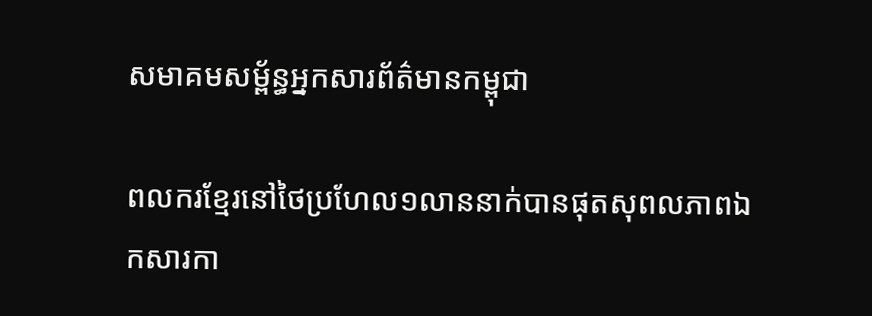សមាគមសម្ព័ន្ធអ្នកសារព័ត៌មានកម្ពុជា

ពលករខ្មែរនៅថៃប្រហែល១លាននាក់បានផុតសុពលភាពឯកសារកា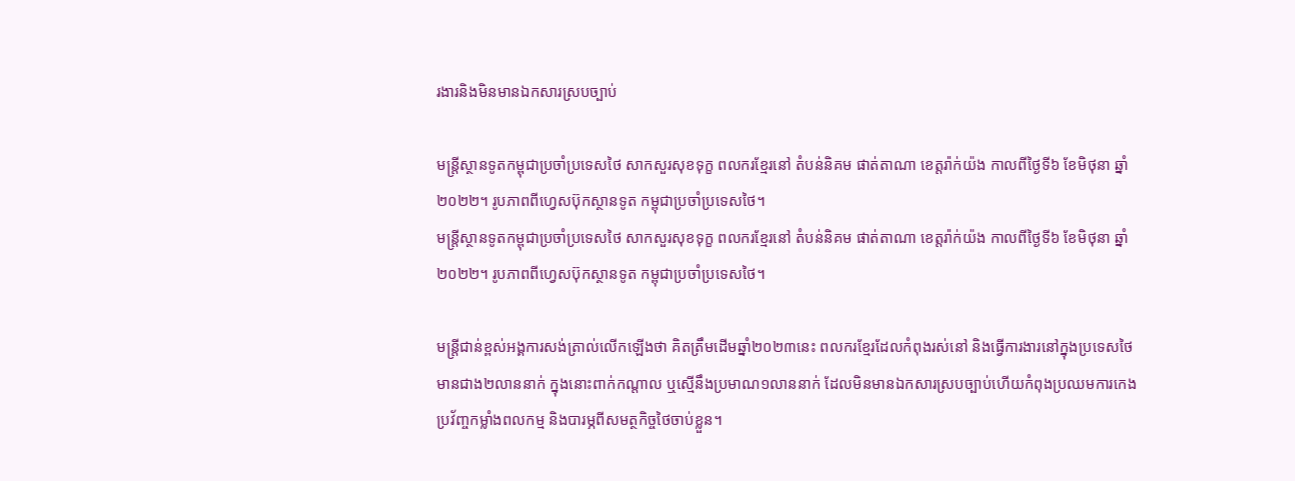រងារនិងមិនមានឯកសារស្របច្បាប់

មន្ត្រីស្ថានទូតកម្ពុជាប្រចាំប្រទេសថៃ សាកសួរសុខទុក្ខ ពលករខ្មែរនៅ តំបន់និគម ផាត់តាណា ខេត្តរ៉ាក់យ៉ង កាលពីថ្ងៃទី៦ ខែមិថុនា ឆ្នាំ២០២២។ រូបភាពពីហ្វេសប៊ុកស្ថានទូត កម្ពុជាប្រចាំប្រទេសថៃ។
មន្ត្រីស្ថានទូតកម្ពុជាប្រចាំប្រទេសថៃ សាកសួរសុខទុក្ខ ពលករខ្មែរនៅ តំបន់និគម ផាត់តាណា ខេត្តរ៉ាក់យ៉ង កាលពីថ្ងៃទី៦ ខែមិថុនា ឆ្នាំ២០២២។ រូបភាពពីហ្វេសប៊ុកស្ថានទូត កម្ពុជាប្រចាំប្រទេសថៃ។

មន្ត្រីជាន់ខ្ពស់អង្គការសង់ត្រាល់លើកឡើងថា គិតត្រឹមដើមឆ្នាំ២០២៣នេះ ពលករខ្មែរដែលកំពុងរស់នៅ និងធ្វើការងារនៅក្នុងប្រទេសថៃមានជាង២លាននាក់ ក្នុងនោះពាក់កណ្តាល ឬស្មើនឹងប្រមាណ១លាននាក់ ដែលមិនមានឯកសារស្របច្បាប់ហើយកំពុងប្រឈមការកេងប្រវ័ញ្ចកម្លាំងពលកម្ម និងបារម្ភពីសមត្ថកិច្ចថៃចាប់ខ្លួន។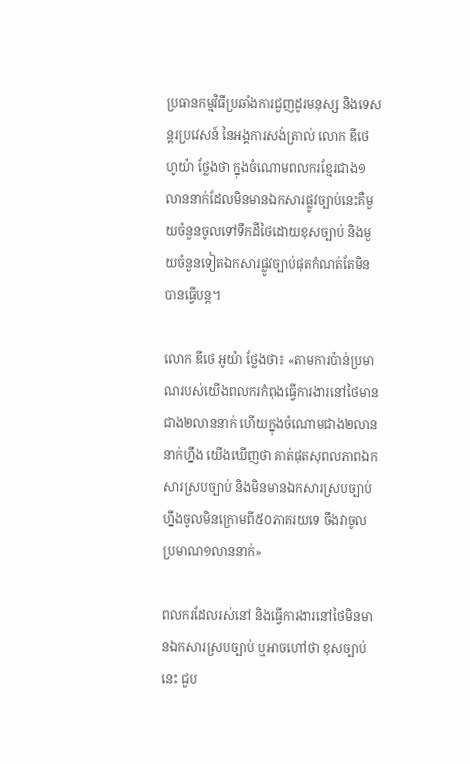ប្រធានកម្មវិធីប្រឆាំងការជួញដូរមនុស្ស និងទេសន្តរប្រវេសន៍ នៃអង្គការសង់ត្រាល់ លោក ឌីថេ ហូយ៉ា ថ្លែងថា ក្នុងចំណោមពលករខ្មែរជាង១លាននាក់ដែលមិនមានឯកសារផ្លូវច្បាប់នេះគឺមួយចំនួនចូលទៅទឹកដីថៃដោយខុសច្បាប់ និងមួយចំនួនទៀតឯកសារផ្លូវច្បាប់ផុតកំណត់តែមិនបានធ្វើបន្ត។

លោក ឌីថេ អូយ៉ា ថ្លែងថា៖ «តាមការប៉ាន់ប្រមាណរបស់យើងពលករកំពុងធ្វើការងារនៅថៃមានជាង២លាននាក់ ហើយក្នុងចំណោមជាង២លាននាក់ហ្នឹង យើងឃើញថា គាត់ផុតសុពលភាពឯកសារស្របច្បាប់ និងមិនមានឯកសារស្របច្បាប់ហ្នឹងចូលមិនក្រោមពី៥០ភាគរយទេ ចឹងវាចូលប្រមាណ១លាននាក់»

ពលករដែលរស់នៅ និងធ្វើការងារនៅថៃមិនមានឯកសារស្របច្បាប់ ឬអាចហៅថា ខុសច្បាប់នេះ ជួប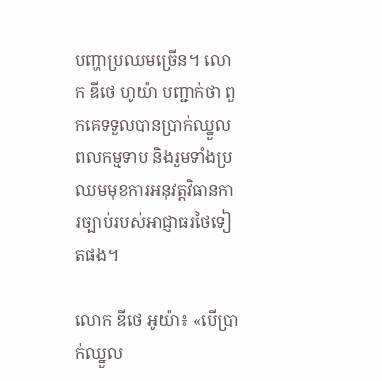បញ្ហាប្រឈមច្រើន។ លោក ឌីថេ ហូយ៉ា បញ្ជាក់ថា ពួកគេទទួលបានប្រាក់ឈ្នួលពលកម្មទាប និងរួមទាំងប្រឈមមុខការអនុវត្តវិធានការច្បាប់របស់អាជ្ញាធរថៃទៀតផង។

លោក ឌីថេ អូយ៉ា៖ «បើប្រាក់ឈ្នួល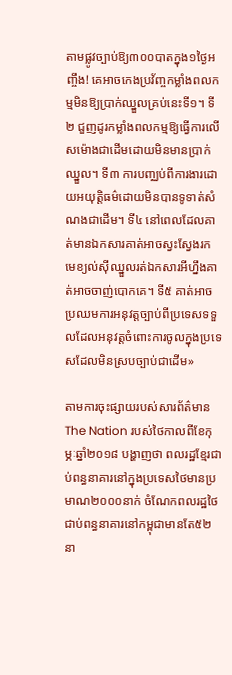តាមផ្លូវច្បាប់ឱ្យ៣០០បាតក្នុង១ថ្ងៃអញ្ចឹង! គេអាចកេងប្រវ័ញ្ចកម្លាំងពលកម្មមិនឱ្យប្រាក់ឈ្នួលគ្រប់នេះទី១។ ទី២ ជួញដូរកម្លាំងពលកម្មឱ្យធ្វើការលើសម៉ោងជាដើមដោយមិនមានប្រាក់ឈ្នួល។ ទី៣ ការបញ្ឈប់ពីការងារដោយអយុត្តិធម៌ដោយមិនបានទូទាត់សំណងជាដើម។ ទី៤ នៅពេលដែលគាត់មានឯកសារគាត់អាចស្វះស្វែងរកមេខ្យល់ស៊ីឈ្នួលរត់ឯកសារអីហ្នឹងគាត់អាចចាញ់បោកគេ។ ទី៥ គាត់អាចប្រឈមការអនុវត្តច្បាប់ពីប្រទេសទទួលដែលអនុវត្តចំពោះការចូលក្នុងប្រទេសដែលមិនស្របច្បាប់ជាដើម»

តាមការចុះផ្សាយរបស់សារព័ត៌មានThe Nation របស់ថៃកាលពីខែកុម្ភៈឆ្នាំ២០១៨ បង្ហាញថា ពលរដ្ឋខ្មែរជាប់ពន្ធនាគារនៅក្នុងប្រទេសថៃមានប្រមាណ២០០០នាក់ ចំណែកពលរដ្ឋថៃជាប់ពន្ធនាគារនៅកម្ពុជាមានតែ៥២នា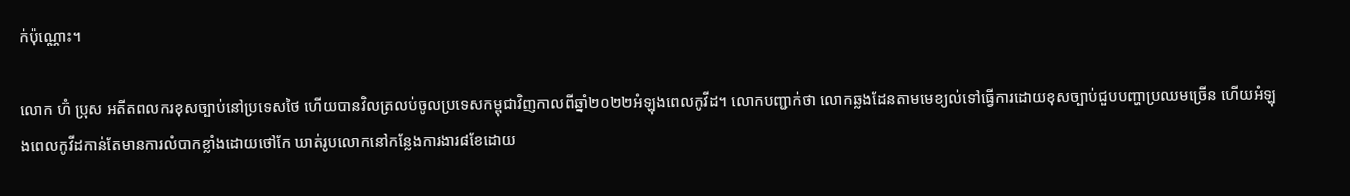ក់ប៉ុណ្ណោះ។

លោក ហ៊ំ ប្រុស អតីតពលករខុសច្បាប់នៅប្រទេសថៃ ហើយបានវិលត្រលប់ចូលប្រទេសកម្ពុជាវិញកាលពីឆ្នាំ២០២២អំឡុងពេលកូវីដ។ លោកបញ្ជាក់ថា លោកឆ្លងដែនតាមមេខ្យល់ទៅធ្វើការដោយខុសច្បាប់ជួបបញ្ហាប្រឈមច្រើន ហើយអំឡុងពេលកូវីដកាន់តែមានការលំបាកខ្លាំងដោយថៅកែ ឃាត់រូបលោកនៅកន្លែងការងារ៨ខែដោយ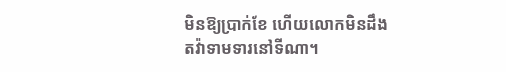មិនឱ្យប្រាក់ខែ ហើយលោកមិនដឹងតវ៉ាទាមទារនៅទីណា។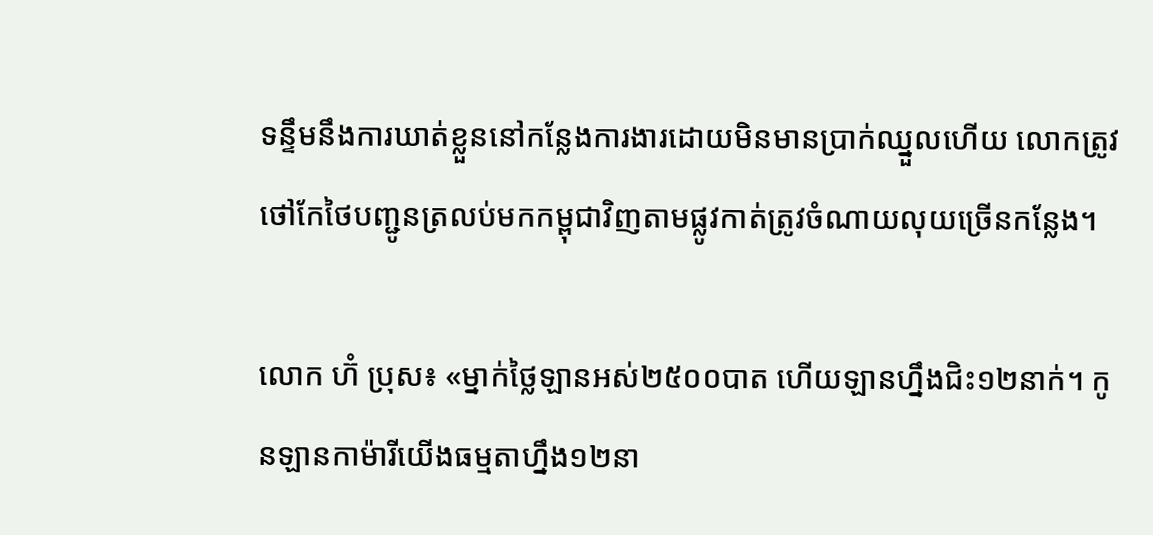ទន្ទឹមនឹងការឃាត់ខ្លួននៅកន្លែងការងារដោយមិនមានប្រាក់ឈ្នួលហើយ លោកត្រូវថៅកែថៃបញ្ជូនត្រលប់មកកម្ពុជាវិញតាមផ្លូវកាត់ត្រូវចំណាយលុយច្រើនកន្លែង។

លោក ហ៊ំ ប្រុស៖ «ម្នាក់ថ្លៃឡានអស់២៥០០បាត ហើយឡានហ្នឹងជិះ១២នាក់។ កូនឡានកាម៉ារីយើងធម្មតាហ្នឹង១២នា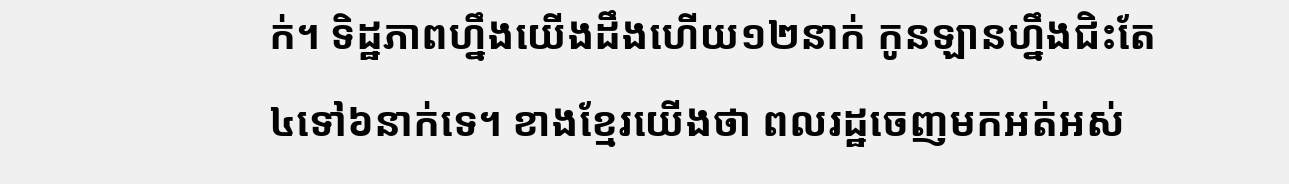ក់។ ទិដ្ឋភាពហ្នឹងយើងដឹងហើយ១២នាក់ កូនឡានហ្នឹងជិះតែ៤ទៅ៦នាក់ទេ។ ខាងខ្មែរយើងថា ពលរដ្ឋចេញមកអត់អស់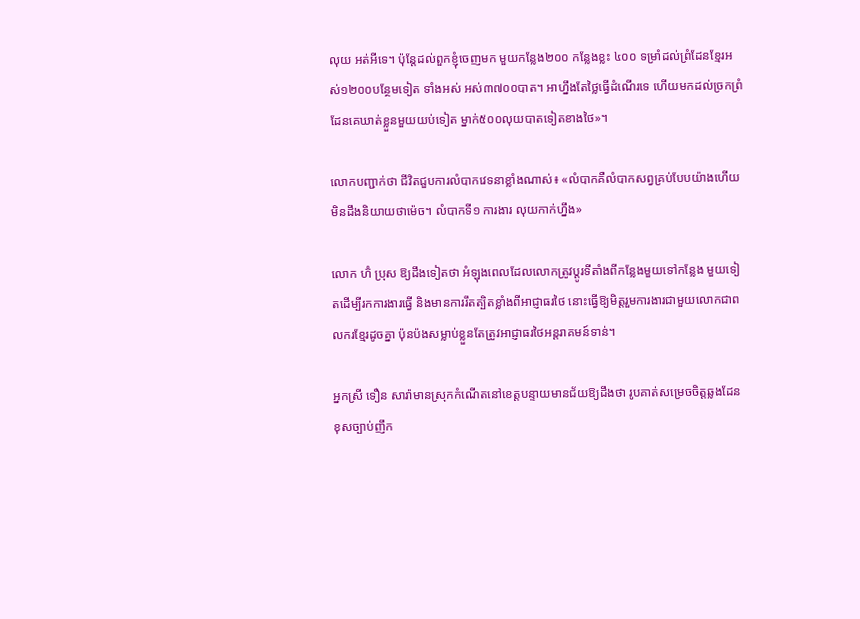លុយ អត់អីទេ។ ប៉ុន្តែដល់ពួកខ្ញុំចេញមក មួយកន្លែង២០០ កន្លែងខ្លះ ៤០០ ទម្រាំដល់ព្រំដែនខ្មែរអស់១២០០បន្ថែមទៀត ទាំងអស់ អស់៣៧០០បាត។ អាហ្នឹងតែថ្លៃធ្វើដំណើរទេ ហើយមកដល់ច្រកព្រំដែនគេឃាត់ខ្លួនមួយយប់ទៀត ម្នាក់៥០០លុយបាតទៀតខាងថៃ»។

លោកបញ្ជាក់ថា ជីវិតជួបការលំបាកវេទនាខ្លាំងណាស់៖ «លំបាកគឺលំបាកសព្វគ្រប់បែបយ៉ាងហើយ មិនដឹងនិយាយថាម៉េច។ លំបាកទី១ ការងារ លុយកាក់ហ្នឹង»

លោក ហ៊ំ ប្រុស ឱ្យដឹងទៀតថា អំឡុងពេលដែលលោកត្រូវប្តូរទីតាំងពីកន្លែងមួយទៅកន្លែង មួយទៀតដើម្បីរកការងារធ្វើ និងមានការរឹតត្បិតខ្លាំងពីអាជ្ញាធរថៃ នោះធ្វើឱ្យមិត្តរួមការងារជាមួយលោកជាពលករខ្មែរដូចគ្នា ប៉ុនប៉ងសម្លាប់ខ្លួនតែត្រូវអាជ្ញាធរថៃអន្តរាគមន៍ទាន់។

អ្នកស្រី ទឿន សារ៉ាមានស្រុកកំណើតនៅខេត្តបន្ទាយមានជ័យឱ្យដឹងថា រូបគាត់សម្រេចចិត្តឆ្លងដែនខុសច្បាប់ញឹក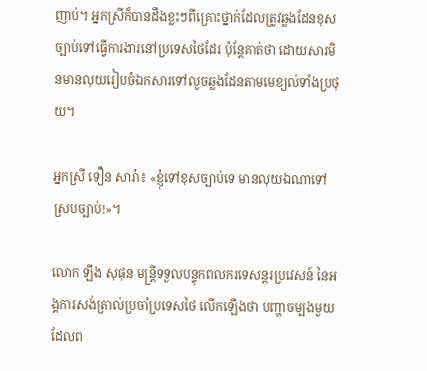ញាប់។ អ្នកស្រីក៏បានដឹងខ្លះៗពីគ្រោះថ្នាក់ដែលត្រូវឆ្លងដែនខុសច្បាប់ទៅធ្វើការងារនៅប្រទេសថៃដែរ ប៉ុន្តែគាត់ថា ដោយសារមិនមានលុយរៀបចំឯកសារទៅលួចឆ្លងដែនតាមមេខ្យល់ទាំងប្រថុយ។

អ្នកស្រី ទឿន សារ៉ា៖ «ខ្ញុំទៅខុសច្បាប់ទេ មានលុយឯណាទៅស្របច្បាប់!»។

លោក ឡឹង សុផុន មន្ត្រីទទួលបន្ទុកពលករទេសន្តរប្រវេសន៍ នៃអង្គការសង់ត្រាល់ប្រចាំប្រទេសថៃ លើកឡើងថា បញ្ហាចម្បងមួយដែលព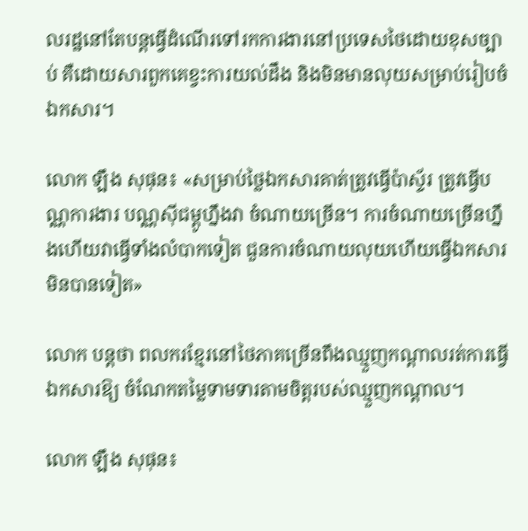លរដ្ឋនៅតែបន្តធ្វើដំណើរទៅរកការងារនៅប្រទេសថៃដោយខុសច្បាប់ គឺដោយសារពួកគេខ្វះការយល់ដឹង និងមិនមានលុយសម្រាប់រៀបចំឯកសារ។

លោក ឡឹង សុផុន៖ «សម្រាប់ថ្លៃឯកសារគាត់ត្រូវធ្វើប៉ាស្ទ័រ ត្រូវធ្វើបណ្ណការងារ បណ្ណស៊ីជម្ពូហ្នឹងវា ចំណាយច្រើន។ ការចំណាយច្រើនហ្នឹងហើយវាធ្វើទាំងលំបាកទៀត ជួនការចំណាយលុយហើយធ្វើឯកសារមិនបានទៀត»

លោក បន្តថា ពលករខ្មែរនៅថៃភាគច្រើនពឹងឈ្មួញកណ្តាលរត់ការធ្វើឯកសារឱ្យ ចំណែកតម្លៃទាមទារតាមចិត្តរបស់ឈ្មួញកណ្តាល។

លោក ឡឹង សុផុន៖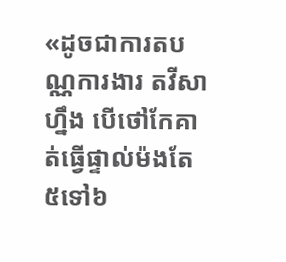«ដូចជាការតបណ្ណការងារ តវីសា ហ្នឹង បើថៅកែគាត់ធ្វើផ្ទាល់ម៉ងតែ៥ទៅ៦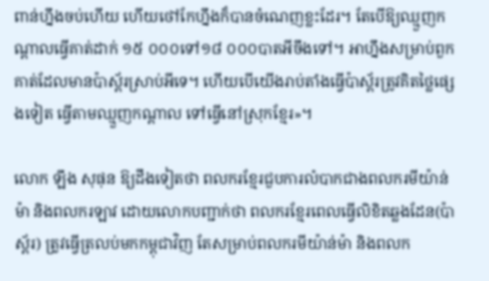ពាន់ហ្នឹងចប់ហើយ ហើយថៅកែហ្នឹងក៏បានចំណេញខ្លះដែរ។ តែបើឱ្យឈ្មួញកណ្តាលធ្វើគាត់ដាក់ ១៥ ០០០ទៅ១៨ ០០០បាតអីចឹងទៅ។ អាហ្នឹងសម្រាប់ពួកគាត់ដែលមានប៉ាស្ព័រស្រាប់អីទេ។ ហើយបើយើងរាប់តាំងធ្វើប៉ាស្ព័រត្រូវគិតថ្លៃផ្សេងទៀត ធ្វើតាមឈ្មួញកណ្តាល ទៅធ្វើនៅស្រុកខ្មែរ»។

លោក ឡឹង សុផុន ឱ្យដឹងទៀតថា ពលករខ្មែរជួបការលំបាកជាងពលករមីយ៉ាន់ម៉ា និងពលករឡាវ ដោយលោកបញ្ជាក់ថា ពលករខ្មែរពេលធ្វើលិខិតឆ្លងដែន(ប៉ាស្ព័រ) ត្រូវធ្វើត្រលប់មកកម្ពុជាវិញ តែសម្រាប់ពលករមីយ៉ាន់ម៉ា និងពលក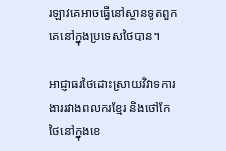រឡាវគេអាចធ្វើនៅស្ថានទូតពួកគេនៅក្នុងប្រទេសថៃបាន។

អាជ្ញាធរថៃដោះស្រាយវិវាទការងាររវាងពលករខ្មែរ និងថៅកែថៃនៅក្នុងខេ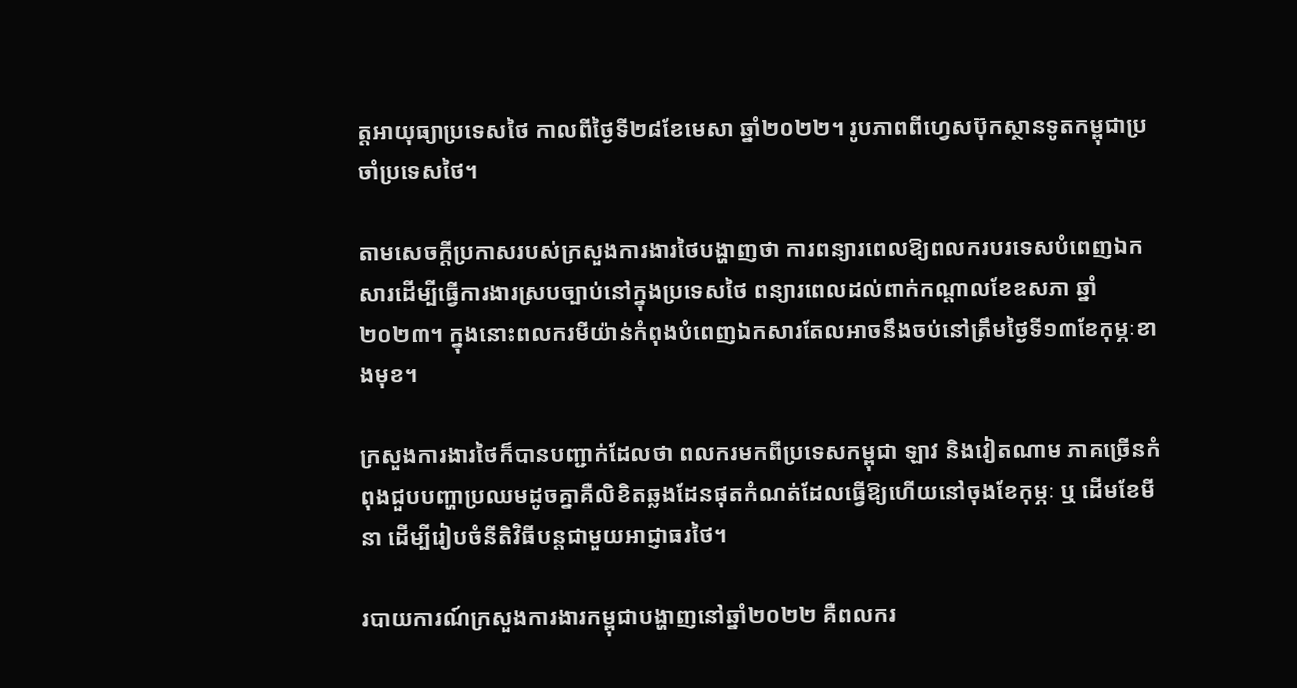ត្តអាយុធ្យាប្រទេសថៃ កាលពីថ្ងៃទី២៨ខែមេសា ឆ្នាំ២០២២។ រូបភាពពីហ្វេសប៊ុកស្ថានទូតកម្ពុជាប្រចាំប្រទេសថៃ។

តាមសេចក្តីប្រកាសរបស់ក្រសួងការងារថៃបង្ហាញថា ការពន្យារពេលឱ្យពលករបរទេសបំពេញឯកសារដើម្បីធ្វើការងារស្របច្បាប់នៅក្នុងប្រទេសថៃ ពន្យារពេលដល់ពាក់កណ្តាលខែឧសភា ឆ្នាំ២០២៣។ ក្នុងនោះពលករមីយ៉ាន់កំពុងបំពេញឯកសារតែលអាចនឹងចប់នៅត្រឹមថ្ងៃទី១៣ខែកុម្ភៈខាងមុខ។

ក្រសួងការងារថៃក៏បានបញ្ជាក់ដែលថា ពលករមកពីប្រទេសកម្ពុជា ឡាវ និងវៀតណាម ភាគច្រើនកំពុងជួបបញ្ហាប្រឈមដូចគ្នាគឺលិខិតឆ្លងដែនផុតកំណត់ដែលធ្វើឱ្យហើយនៅចុងខែកុម្ភៈ ឬ ដើមខែមីនា ដើម្បីរៀបចំនីតិវិធីបន្តជាមួយអាជ្ញាធរថៃ។

របាយការណ៍ក្រសួងការងារកម្ពុជាបង្ហាញនៅឆ្នាំ២០២២ គឺពលករ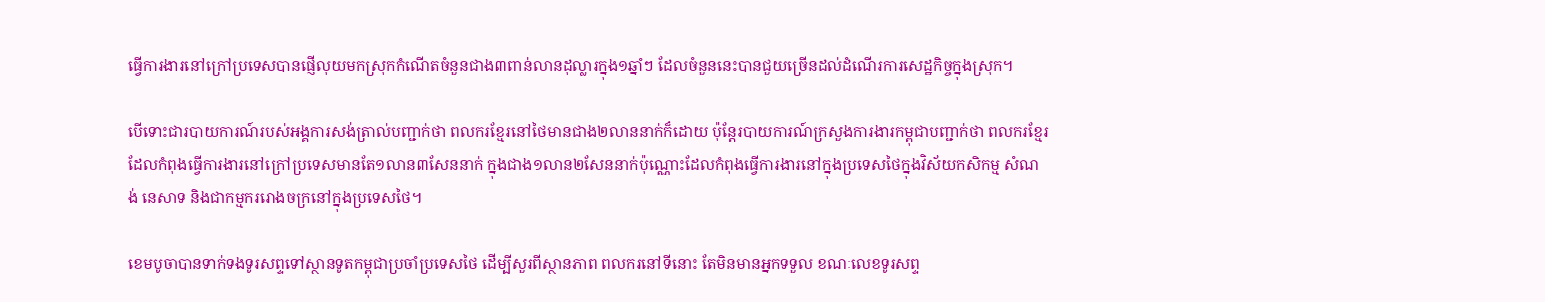ធ្វើការងារនៅក្រៅប្រទេសបានផ្ញើលុយមកស្រុកកំណើតចំនួនជាង៣ពាន់លានដុល្លារក្នុង១ឆ្នាំៗ ដែលចំនួននេះបានជួយច្រើនដល់ដំណើរការសេដ្ឋកិច្ចក្នុងស្រុក។

បើទោះជារបាយការណ៍របស់អង្គការសង់ត្រាល់បញ្ជាក់ថា ពលករខ្មែរនៅថៃមានជាង២លាននាក់ក៏ដោយ ប៉ុន្តែរបាយការណ៍ក្រសួងការងារកម្ពុជាបញ្ជាក់ថា ពលករខ្មែរដែលកំពុងធ្វើការងារនៅក្រៅប្រទេសមានតែ១លាន៣សែននាក់ ក្នុងជាង១លាន២សែននាក់ប៉ុណ្ណោះដែលកំពុងធ្វើការងារនៅក្នុងប្រទេសថៃក្នុងវិស័យកសិកម្ម សំណង់ នេសាទ និងជាកម្មកររោងចក្រនៅក្នុងប្រទេសថៃ។

ខេមបូចាបានទាក់ទងទូរសព្ទទៅស្ថានទូតកម្ពុជាប្រចាំប្រទេសថៃ ដើម្បីសួរពីស្ថានភាព ពលករនៅទីនោះ តែមិនមានអ្នកទទួល ខណៈលេខទូរសព្ទ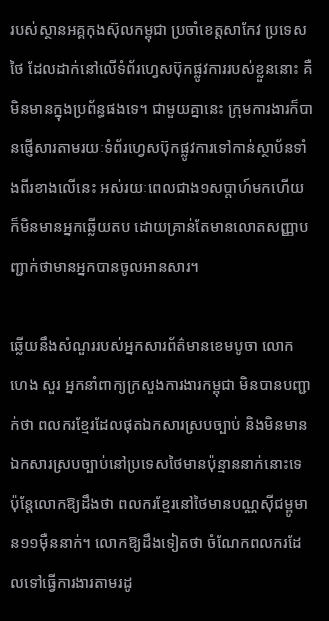របស់ស្ថានអគ្គកុងស៊ុលកម្ពុជា ប្រចាំខេត្តសាកែវ ប្រទេសថៃ ដែលដាក់នៅលើទំព័រហ្វេសប៊ុកផ្លូវការរបស់ខ្លួននោះ គឺមិនមានក្នុងប្រព័ន្ធផងទេ។ ជាមួយគ្នានេះ ក្រុមការងារក៏បានផ្ញើសារតាមរយៈទំព័រហ្វេសប៊ុកផ្លូវការទៅកាន់ស្ថាប័នទាំងពីរខាងលើនេះ អស់រយៈពេលជាង១សប្តាហ៍មកហើយ ក៏មិនមានអ្នកឆ្លើយតប ដោយគ្រាន់តែមានលោតសញ្ញាបញ្ជាក់ថាមានអ្នកបានចូលអានសារ។

ឆ្លើយនឹងសំណួររបស់អ្នកសារព័ត៌មានខេមបូចា លោក ហេង សួរ អ្នកនាំពាក្យក្រសួងការងារកម្ពុជា មិនបានបញ្ជាក់ថា ពលករខ្មែរដែលផុតឯកសារស្របច្បាប់ និងមិនមានឯកសារស្របច្បាប់នៅប្រទេសថៃមានប៉ុន្មាននាក់នោះទេ ប៉ុន្តែលោកឱ្យដឹងថា ពលករខ្មែរនៅថៃមានបណ្ណស៊ីជម្ពូមាន១១ម៉ឺននាក់។ លោកឱ្យដឹងទៀតថា ចំណែកពលករដែលទៅធ្វើការងារតាមរដូ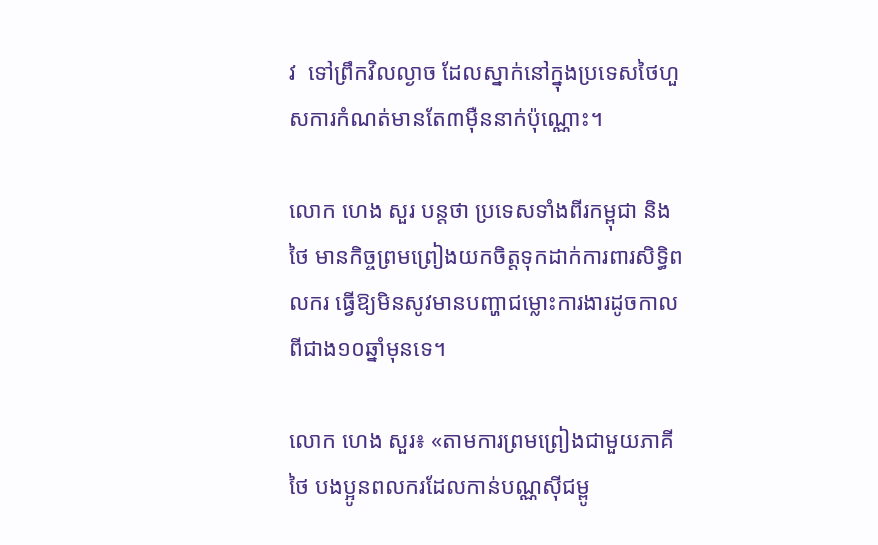វ  ទៅព្រឹកវិលល្ងាច ដែលស្នាក់នៅក្នុងប្រទេសថៃហួសការកំណត់មានតែ៣ម៉ឺននាក់ប៉ុណ្ណោះ។

លោក ហេង សួរ បន្តថា ប្រទេសទាំងពីរកម្ពុជា និងថៃ មានកិច្ចព្រមព្រៀងយកចិត្តទុកដាក់ការពារសិទ្ធិពលករ ធ្វើឱ្យមិនសូវមានបញ្ហាជម្លោះការងារដូចកាលពីជាង១០ឆ្នាំមុនទេ។

លោក ហេង សួរ៖ «តាមការព្រមព្រៀងជាមួយភាគីថៃ បងប្អូនពលករដែលកាន់បណ្ណស៊ីជម្ពូ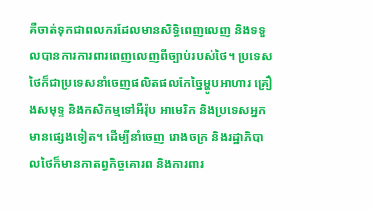គឺចាត់ទុកជាពលករដែលមានសិទ្ធិពេញលេញ និងទទួលបានការការពារពេញលេញពីច្បាប់របស់ថៃ។ ប្រទេសថៃក៏ជាប្រទេសនាំចេញផលិតផលកែច្នៃម្ហូបអាហារ គ្រឿងសមុទ្ទ និងកសិកម្មទៅអឺរ៉ុប អាមេរិក និងប្រទេសអ្នកមានផ្សេងទៀត។ ដើម្បីនាំចេញ រោងចក្រ និងរដ្ឋាភិបាលថៃក៏មានកាតព្វកិច្ចគោរព និងការពារ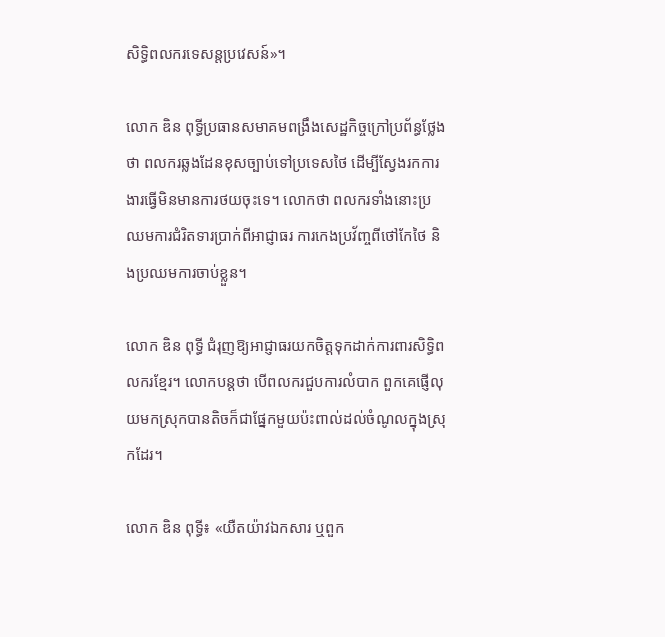សិទ្ធិពលករទេសន្តប្រវេសន៍»។

លោក ឌិន ពុទ្ធីប្រធានសមាគមពង្រឹងសេដ្ឋកិច្ចក្រៅប្រព័ន្ធថ្លែងថា ពលករឆ្លងដែនខុសច្បាប់ទៅប្រទេសថៃ ដើម្បីស្វែងរកការងារធ្វើមិនមានការថយចុះទេ។ លោកថា ពលករទាំងនោះប្រឈមការជំរិតទារប្រាក់ពីអាជ្ញាធរ ការកេងប្រវ័ញ្ចពីថៅកែថៃ និងប្រឈមការចាប់ខ្លួន។

លោក ឌិន ពុទ្ធី ជំរុញឱ្យអាជ្ញាធរយកចិត្តទុកដាក់ការពារសិទ្ធិពលករខ្មែរ។ លោកបន្តថា បើពលករជួបការលំបាក ពួកគេផ្ញើលុយមកស្រុកបានតិចក៏ជាផ្នែកមួយប៉ះពាល់ដល់ចំណូលក្នុងស្រុកដែរ។

លោក ឌិន ពុទ្ធី៖ «យឺតយ៉ាវឯកសារ ឬពួក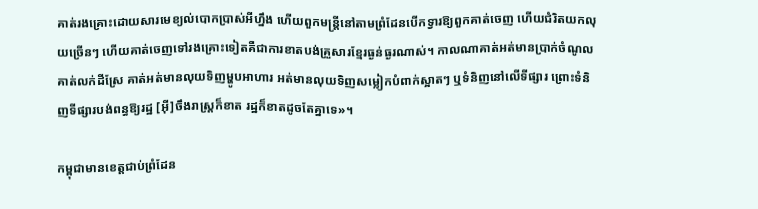គាត់រងគ្រោះដោយសារមេខ្យល់បោកប្រាស់អីហ្នឹង ហើយពួកមន្ត្រីនៅតាមព្រំដែនបើកទ្វារឱ្យពួកគាត់ចេញ ហើយជំរិតយកលុយច្រើនៗ ហើយគាត់ចេញទៅរងគ្រោះទៀតគឺជាការខាតបង់គ្រួសារខ្មែរធ្ងន់ធ្ងរណាស់។ កាលណាគាត់អត់មានប្រាក់ចំណូលគាត់លក់ដីស្រែ គាត់អត់មានលុយទិញម្ហូបអាហារ អត់មានលុយទិញសម្លៀកបំពាក់ស្អាតៗ ឬទំនិញនៅលើទីផ្សារ ព្រោះទំនិញទីផ្សារបង់ពន្ធឱ្យរដ្ឋ [អ៊ី]ចឹងរាស្ត្រក៏ខាត រដ្ឋក៏ខាតដូចតែគ្នាទេ»។

កម្ពុជាមានខេត្តជាប់ព្រំដែន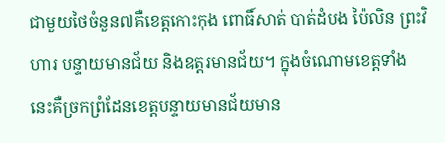ជាមួយថៃចំនួន៧គឺខេត្តកោះកុង ពោធិ៍សាត់ បាត់ដំបង ប៉ៃលិន ព្រះវិហារ បន្ទាយមានជ័យ និងឧត្តរមានជ័យ។ ក្នុងចំណោមខេត្តទាំងនេះគឺច្រកព្រំដែនខេត្តបន្ទាយមានជ័យមាន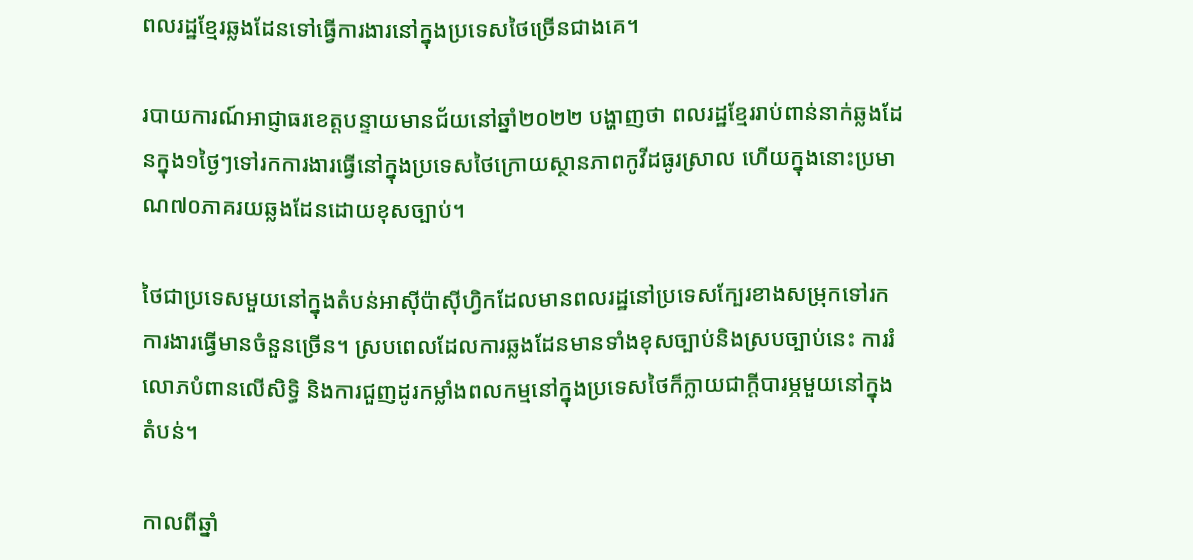ពលរដ្ឋខ្មែរឆ្លងដែនទៅធ្វើការងារនៅក្នុងប្រទេសថៃច្រើនជាងគេ។

របាយការណ៍អាជ្ញាធរខេត្តបន្ទាយមានជ័យនៅឆ្នាំ២០២២ បង្ហាញថា ពលរដ្ឋខ្មែររាប់ពាន់នាក់ឆ្លងដែនក្នុង១ថ្ងៃៗទៅរកការងារធ្វើនៅក្នុងប្រទេសថៃក្រោយស្ថានភាពកូវីដធូរស្រាល ហើយក្នុងនោះប្រមាណ៧០ភាគរយឆ្លងដែនដោយខុសច្បាប់។

ថៃជាប្រទេសមួយនៅក្នុងតំបន់អាស៊ីប៉ាស៊ីហ្វិកដែលមានពលរដ្ឋនៅប្រទេសក្បែរខាងសម្រុកទៅរកការងារធ្វើមានចំនួនច្រើន។ ស្របពេលដែលការឆ្លងដែនមានទាំងខុសច្បាប់និងស្របច្បាប់នេះ ការរំលោភបំពានលើសិទ្ធិ និងការជួញដូរកម្លាំងពលកម្មនៅក្នុងប្រទេសថៃក៏ក្លាយជាក្តីបារម្ភមួយនៅក្នុងតំបន់។

កាលពីឆ្នាំ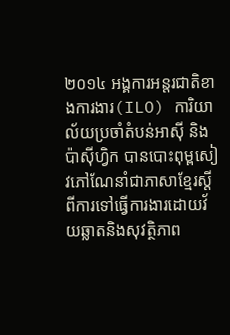២០១៤ អង្គការអន្តរជាតិខាងការងារ(ILO) ការិយាល័យប្រចាំតំបន់អាស៊ី និងប៉ាស៊ីហ្វិក បានបោះពុម្ពសៀវភៅណែនាំជាភាសាខ្មែរស្តីពីការទៅធ្វើការងារដោយវ័យឆ្លាតនិងសុវត្ថិភាព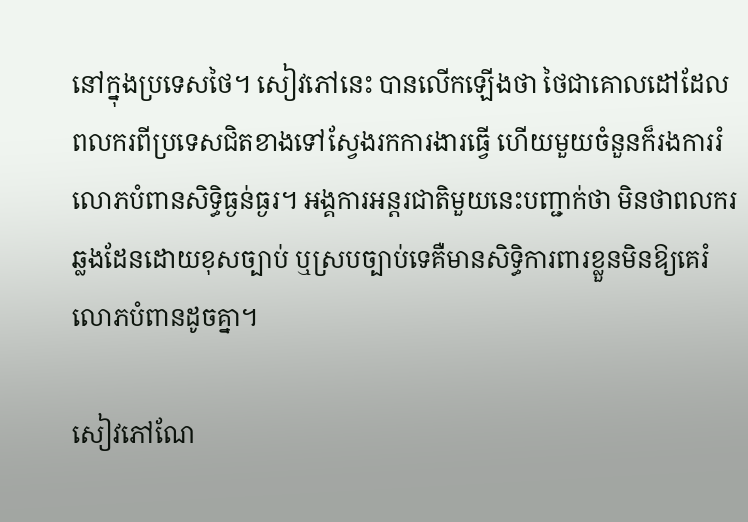នៅក្នុងប្រទេសថៃ។ សៀវភៅនេះ បានលើកឡើងថា ថៃជាគោលដៅដែលពលករពីប្រទេសជិតខាងទៅស្វែងរកការងារធ្វើ ហើយមួយចំនួនក៏រងការរំលោភបំពានសិទ្ធិធ្ងន់ធ្ងរ។ អង្គការអន្តរជាតិមួយនេះបញ្ជាក់ថា មិនថាពលករឆ្លងដែនដោយខុសច្បាប់ ឬស្របច្បាប់ទេគឺមានសិទ្ធិការពារខ្លួនមិនឱ្យគេរំលោភបំពានដូចគ្នា។

សៀវភៅណែ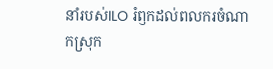នាំរបស់ILO រំឭកដល់ពលករចំណាកស្រុក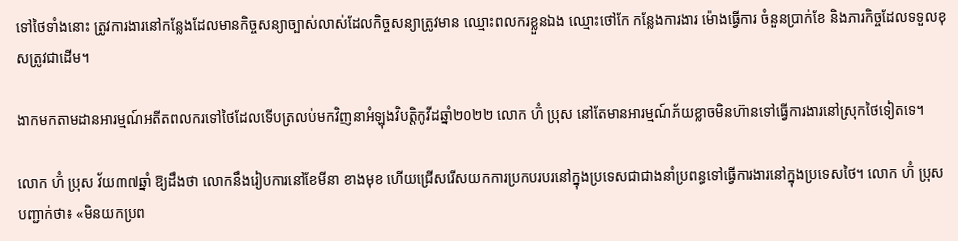ទៅថៃទាំងនោះ ត្រូវការងារនៅកន្លែងដែលមានកិច្ចសន្យាច្បាស់លាស់ដែលកិច្ចសន្យាត្រូវមាន ឈ្មោះពលករខ្លួនឯង ឈ្មោះថៅកែ កន្លែងការងារ ម៉ោងធ្វើការ ចំនួនប្រាក់ខែ និងភារកិច្ចដែលទទួលខុសត្រូវជាដើម។

ងាកមកតាមដានអារម្មណ៍អតីតពលករទៅថៃដែលទើបត្រលប់មកវិញនាអំឡុងវិបត្តិកូវីដឆ្នាំ២០២២ លោក ហ៊ំ ប្រុស នៅតែមានអារម្មណ៍ភ័យខ្លាចមិនហ៊ានទៅធ្វើការងារនៅស្រុកថៃទៀតទេ។

លោក ហ៊ំ ប្រុស វ័យ៣៧ឆ្នាំ ឱ្យដឹងថា លោកនឹងរៀបការនៅខែមីនា ខាងមុខ ហើយជ្រើសរើសយកការប្រកបរបរនៅក្នុងប្រទេសជាជាងនាំប្រពន្ធទៅធ្វើការងារនៅក្នុងប្រទេសថៃ។ លោក ហ៊ំ ប្រុស បញ្ជាក់ថា៖ «មិនយកប្រព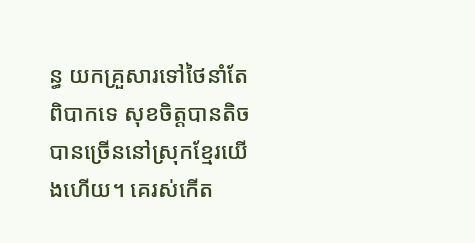ន្ធ យកគ្រួសារទៅថៃនាំតែពិបាកទេ សុខចិត្តបានតិច បានច្រើននៅស្រុកខ្មែរយើងហើយ។ គេរស់កើត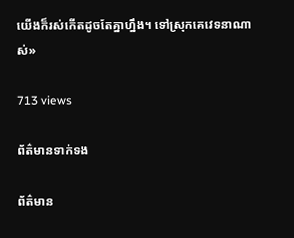យើងក៏រស់កើតដូចតែគ្នាហ្នឹង។ ទៅស្រុកគេវេទនាណាស់»

713 views

ព័ត៌មានទាក់ទង

ព័ត៌មាន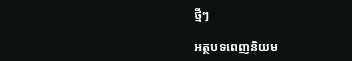ថ្មីៗ

អត្ថបទពេញនិយម